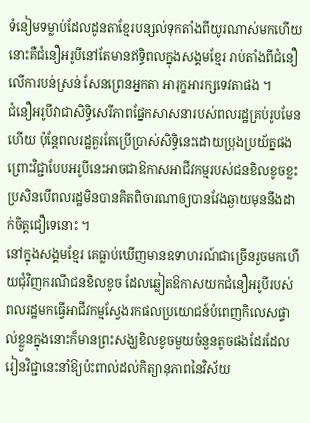ទំនៀមទម្លាប់ដែលដូនតាខ្មែរបន្សល់ទុកតាំងពីយូរណាស់មកហើយនោះគឺជំនឿអរូបីនៅតែមានឥទ្ធិពលក្នុងសង្គមខ្មែរ រាប់តាំងពីជំនឿលើការបន់ស្រន់ សែនព្រេនអ្នកតា អារុក្ខអារក្សទេវតាផង ។
ជំនឿអរូបីវាជាសិទ្ធិសេរីភាពផ្នែកសាសនារបស់ពលរដ្ឋគ្រប់រូបមែនហើយ ប៉ុន្តែពលរដ្ឋគួរតែប្រើប្រាស់សិទ្ធិនេះដោយប្រុងប្រយ័ត្នផង ព្រោះវិជ្ជាបែបអរូបីនេះអាចជាឱកាសអាជីវកម្មរបស់ជនខិលខូចខ្លះ ប្រសិនបើពលរដ្ឋមិនបានគិតពិចារណាឲ្យបានវែងឆ្ងាយមុននឹងដាក់ចិត្តជឿទេនោះ ។
នៅក្នុងសង្គមខ្មែរ គេធ្លាប់ឃើញមានឧទាហរណ៍ជាច្រើនរួចមកហើយជុំវិញករណីជនខិលខូច ដែលឆ្លៀតឱកាសយកជំនឿអរូបីរបស់ពលរដ្ឋមកធ្វើអាជីវកម្មស្វែងរកផលប្រយោជន៍បំពេញកិលេសផ្ទាល់ខ្លួនក្នុងនោះក៏មានព្រះសង្ឃខិលខូចមួយចំនួនតូចផងដែរដែលរៀនវិជ្ជានេះនាំឱ្យប៉ះពាល់ដល់កិត្យានុភាពនៃវិស័យ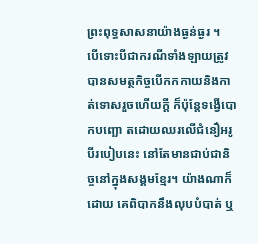ព្រះពុទ្ធសាសនាយ៉ាងធ្ងន់ធ្ងរ ។
បើទោះបីជាករណីទាំងឡាយត្រូវបានសមត្ថកិច្ចបើកកកាយនិងកាត់ទោសរួចហើយក្ដី ក៏ប៉ុន្តែទង្វើបោកបញ្ឆោ តដោយឈរលើជំនឿអរូបីរបៀបនេះ នៅតែមានជាប់ជានិច្ចនៅក្នុងសង្គមខ្មែរ។ យ៉ាងណាក៏ដោយ គេពិបាកនឹងលុបបំបាត់ ឬ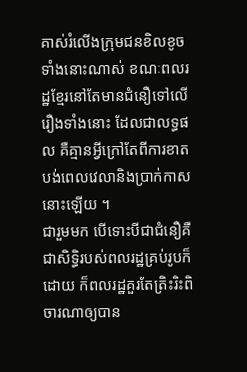គាស់រំលើងក្រុមជនខិលខូចទាំងនោះណាស់ ខណៈពលរដ្ឋខ្មែរនៅតែមានជំនឿទៅលើរឿងទាំងនោះ ដែលជាលទ្ធផល គឺគ្មានអ្វីក្រៅតែពីការខាតបង់ពេលវេលានិងប្រាក់កាសនោះឡើយ ។
ជារួមមក បើទោះបីជាជំនឿគឺជាសិទ្ធិរបស់ពលរដ្ឋគ្រប់រូបក៏ដោយ ក៏ពលរដ្ឋគួរតែត្រិះរិះពិចារណាឲ្យបាន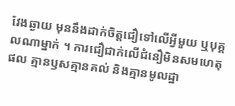វែងឆ្ងាយ មុននឹងដាក់ចិត្តជឿទៅលើអ្វីមួយ ឬបុគ្គលណាម្នាក់ ។ ការជឿជាក់លើជំនឿមិនសមហេតុផល គ្មានឫសគ្មានគល់ និងគ្មានមូលដ្ឋា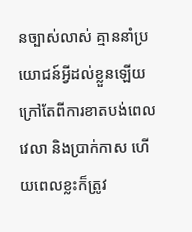នច្បាស់លាស់ គ្មាននាំប្រយោជន៍អ្វីដល់ខ្លួនឡើយ ក្រៅតែពីការខាតបង់ពេលវេលា និងប្រាក់កាស ហើយពេលខ្លះក៏ត្រូវ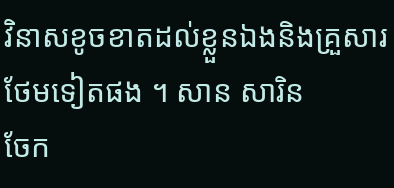វិនាសខូចខាតដល់ខ្លួនឯងនិងគ្រួសារថែមទៀតផង ។ សាន សារិន
ចែក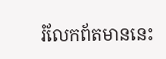រំលែកព័តមាននេះ